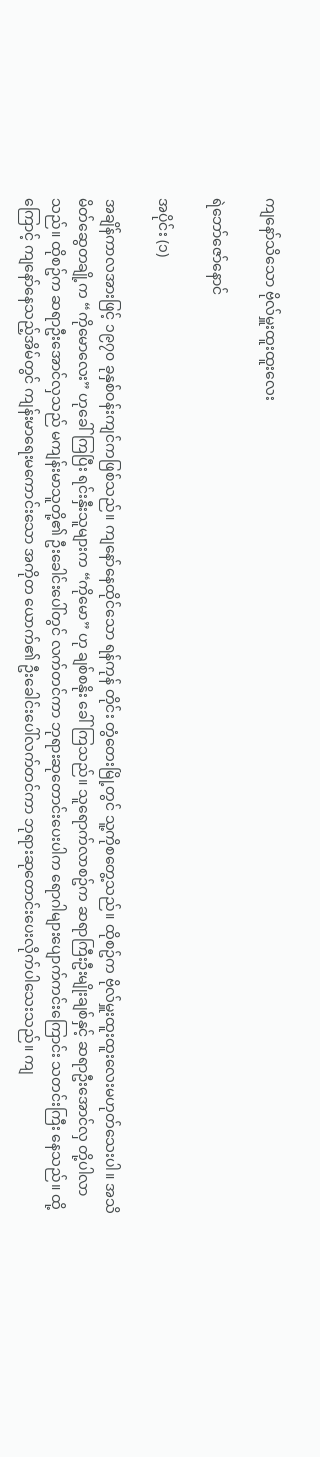ကျနော်သိသော ဗိုလ်မှူးထူးထူးလေး

ရဲဘော်ဇော်နောင်

အပိုင်း (၁)

အချိန်ကာလအားဖြင့် ၁၉၇၀ ခုနှစ်ဝန်းကျင်ကဖြစ်သည်။ ကျနော်နေထိုင်သော ရန်ကုန် တိုင်း တွံတေးမြို့တွင် သူ့ကိုစတွေ့သည်။ ထိုစဥ်က ဗိုလ်မှူးထူးထူးလေးမဟုတ်သေးပါ။ အသိ မိတ်ဆွေတချို့က “ကိုမောလေး” ဟုခေါ်ကြပြီး ရင်းနှီးသူများက “ကိုမော” ဟု ချစ်စနိုး ခေါ်ကြသည်။ သူရောက်လာစဥ်က ဆရာကြီးဦးမျိုးချစ်နှင့် ဆရာဦးအောင်လှ တို့ပါလာသည်။ ထိုစဥ်က ဆရာဦးအောင်လှသည် မကျန်းမာသူတို့၏ ဦးခေါင်းပေါ်တွင် လက်တင်ကာ ဘုရားဆုတောင်းပေးပါက ရောဂါများပျောက်ကင်းကြောင်း သတင်းကြီး နေသည်။ ထို့ကြောင့် ကျနော်နေသည့်အိမ်တွင် ကျန်းမာရေးမကောင်းသော အကိုတ ယောက်၏ ဦးခေါင်းပေါ်လက်တင်ကာ ဘုရားဆုတောင်းပေးလိုက်ပါသေးသည်။ ကျ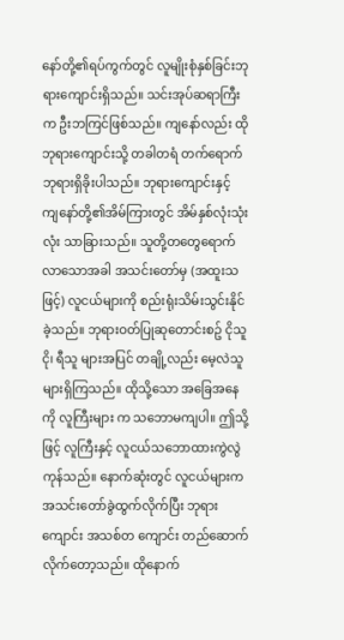နော်တို့၏ရပ်ကွက်တွင် လူမျိုးစုံနှစ်ခြင်းဘုရားကျောင်းရှိသည်။ သင်းအုပ်ဆရာကြီးက ဦးဘကြင်ဖြစ်သည်။ ကျနော်လည်း ထိုဘုရားကျောင်းသို့ တခါတရံ တက်ရောက် ဘုရားရှိခိုးပါသည်။ ဘုရားကျောင်းနှင့် ကျနော်တို့၏အိမ်ကြားတွင် အိမ်နှစ်လုံးသုံးလုံး သာခြားသည်။ သူတို့တတွေရောက်လာသောအခါ အသင်းတော်မှ (အထူးသဖြင့်) လူငယ်များကို စည်းရုံးသိမ်းသွင်းနိုင်ခဲ့သည်။ ဘုရားဝတ်ပြုဆုတောင်းစဥ် ငိုသူငို၊ ရီသူ များအပြင် တချို့လည်း မေ့လဲသူများရှိကြသည်။ ထိုသို့သော အခြေအနေကို လူကြီးများ က သဘောမကျပါ။ ဤသို့ဖြင့် လူကြီးနှင့် လူငယ်သဘောထားကွဲလွဲကုန်သည်။ နောက်ဆုံးတွင် လူငယ်များက အသင်းတော်ခွဲထွက်လိုက်ပြီး ဘုရားကျောင်း အသစ်တ ကျောင်း တည်ဆောက်လိုက်တော့သည်။ ထိုနောက်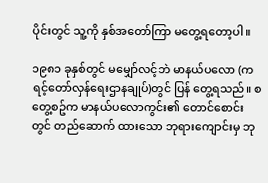ပိုင်းတွင် သူ့ကို နှစ်အတော်ကြာ မတွေ့ရတော့ပါ။

၁၉၈၁ ခုနှစ်တွင် မမျှော်လင့်ဘဲ မာနယ်ပလော (ကရင့်တော်လှန်ရေးဌာနချုပ်)တွင် ပြန် တွေ့ရသည်။ စတွေ့စဥ်က မာနယ်ပလောကွင်း၏ တောင်စောင်းတွင် တည်ဆောက် ထားသော ဘုရား‌ကျောင်းမှ ဘု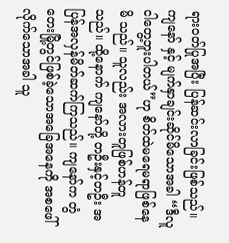ရားဝတ်ပြုအပြီး ပြန်ဆင်းလာခြင်းဖြစ်သည်။ ကျနော် နှင့် မျက်နှာချင်းဆိုင်မိသောအခါ “ဒီလူငါတွေ့ဘူးပါတယ်”ဟု စိတ်ထဲမရေမရာဖြစ်နေမိ သည်။ သူလည်း အလားတူဖြစ်ဟန်တူသည်။ ထို့နောက် ကျနော်တို့ တဦးနှင့်တဦး အ ပြန်အလှန်မိတ်ဆက်ကြသည်။ ကျနော်က တွံတေးမြို့တွင်ဖြစ်ခဲ့သောအခြေအနေကို အစဖေါ်လိုက်သောအခါ သူ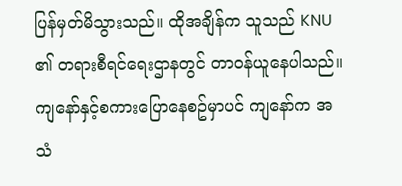ပြန်မှတ်မိသွားသည်။ ထိုအချိန်က သူသည် KNU ၏ တရားစီရင်ရေးဌာနတွင် တာဝန်ယူနေပါသည်။ ကျနော်နှင့်စကားပြောနေစဥ်မှာပင် ကျနော်က အသံ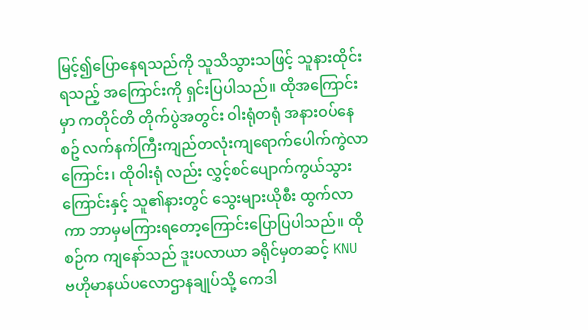မြင့်၍ပြောနေရသည်ကို သူသိသွားသဖြင့် သူနားထိုင်းရသည့် အကြောင်းကို ရှင်းပြပါသည်။ ထိုအကြောင်းမှာ ကတိုင်တိ တိုက်ပွဲအတွင်း ဝါးရုံတရုံ အနားဝပ်နေစဥ် လက်နက်ကြီးကျည်တလုံးကျရောက်ပေါက်ကွဲလာကြောင်း၊ ထိုဝါးရုံ လည်း လွှင့်စင်ပျောက်ကွယ်သွားကြောင်းနှင့် သူ၏နားတွင် သွေးများယိုစီး ထွက်လာ ကာ ဘာမှမကြားရတော့ကြောင်းပြောပြပါသည်။ ထိုစဉ်က ကျနော်သည် ဒူးပလာယာ ခရိုင်မှတဆင့် KNU ဗဟိုမာနယ်ပလောဌာနချုပ်သို့ ကေဒါ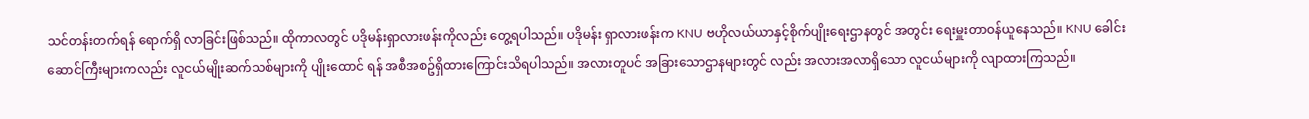သင်တန်းတက်ရန် ရောက်ရှိ လာခြင်းဖြစ်သည်။ ထိုကာလတွင် ပဒိုမန်းရှာလားဖန်းကိုလည်း တွေ့ရပါသည်။ ပဒိုမန်း ရှာလားဖန်းက KNU ဗဟိုလယ်ယာနှင့်စိုက်ပျိုးရေးဌာနတွင် အတွင်း ရေးမှူးတာဝန်ယူနေသည်။ KNU ခေါင်းဆောင်ကြီးများကလည်း လူငယ်မျိုးဆက်သစ်များကို ပျိုးထောင် ရန် အစီအစဥ်ရှိထားကြောင်းသိရပါသည်။ အလားတူပင် အခြားသောဌာနများတွင် လည်း အလားအလာရှိသော လူငယ်များကို လျာထားကြသည်။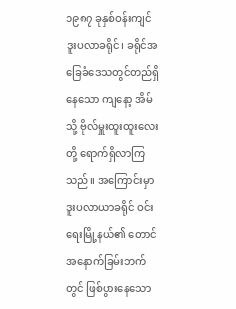၁၉၈၇ ခုနှစ်ဝန်းကျင် ဒူးပလာခရိုင်၊ ခရိုင်အခြေခံ‌ဒေသတွင်တည်ရှိနေသော ကျနော့ အိမ်သို့ ဗိုလ်မှူးထူးထူးလေးတို့ ရောက်ရှိလာကြသည်။ အကြောင်းမှာ ဒူးပလာယာခရိုင် ဝင်းရေးမြို့နယ်၏ တောင်အနောက်ခြမ်းဘက်တွင် ဖြစ်ပွားနေသော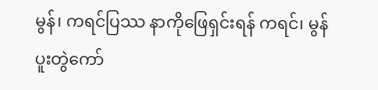မွန်၊ ကရင်ပြဿ နာကိုဖြေရှင်းရန် ကရင်၊ မွန် ပူးတွဲကော်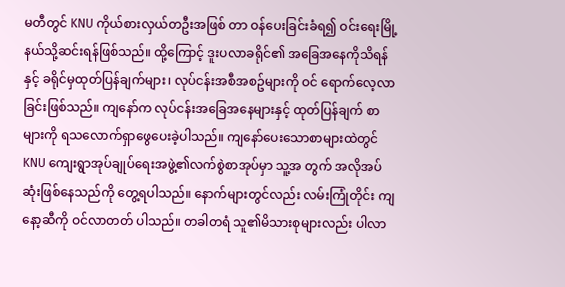မတီတွင် KNU ကိုယ်စားလှယ်တဦးအဖြစ် တာ ဝန်ပေးခြင်းခံရ၍ ဝင်းရေးမြို့နယ်သို့ဆင်းရန်ဖြစ်သည်။ ထို့ကြောင့် ဒူးပလာခရိုင်၏ အခြေအနေကိုသိရန်နှင့် ခရိုင်မှထုတ်ပြန်ချက်များ၊ လုပ်ငန်းအစီအစဥ်များကို ဝင် ရောက်လေ့လာခြင်းဖြစ်သည်။ ကျနော်က လုပ်ငန်းအခြေအနေများနှင့် ထုတ်ပြန်ချက် စာများကို ရသလောက်ရှာဖွေပေးခဲ့ပါသည်။ ကျနော်ပေးသောစာများထဲတွင် KNU ကျေးရွာအုပ်ချုပ်ရေးအဖွဲ့၏လက်စွဲစာအုပ်မှာ သူ့အ တွက် အလိုအပ်ဆုံးဖြစ်နေသည်ကို တွေ့ရပါသည်။ နောက်များတွင်လည်း လမ်းကြုံတိုင်း ကျနော့ဆီကို ဝင်လာတတ် ပါသည်။ တခါတရံ သူ၏မိသားစုများလည်း ပါလာ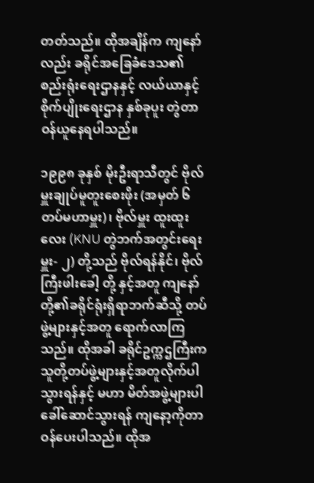တတ်သည်။ ထိုအချိန်က ကျနော် လည်း ခရိုင်အခြေခံဒေသ၏စည်းရုံးရေးဌာနနှင့် လယ်ယာနှင့်စိုက်ပျိုးရေးဌာန နှစ်ခုပူး တွဲတာဝန်ယူနေရပါသည်။

၁၉၉၈ ခုနှစ် မိုးဦးရာသီတွင် ဗိုလ်မှူးချုပ်မူတူးစေးဖိုး (အမှတ် ၆ တပ်မဟာမှူး)၊ ဗိုလ်မှူး ထူးထူးလေး (KNU တွဲဘက်အတွင်းရေးမှူး- ၂) တို့သည် ဗိုလ်ရန်နိုင်၊ ဗိုလ်ကြီးဖါးခေါ့ တို့ နှင့်အတူ ကျနော်တို့၏ခရိုင်ရုံးရှိရာဘက်ဆီသို့ တပ်ဖွဲ့များနှင့်အတူ ရောက်လာကြ သည်။ ထိုအခါ ခရိုင်ဥက္ကဌကြီးက သူတို့တပ်ဖွဲ့များနှင့်အတူလိုက်ပါသွားရန်နှင့် မဟာ မိတ်အဖွဲ့များပါ ခေါ်ဆောင်သွားရန် ကျနော့ကိုတာဝန်ပေးပါသည်။ ထိုအ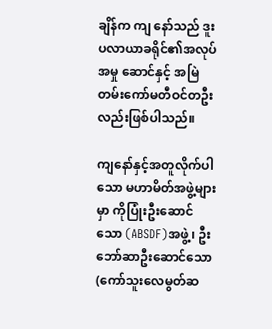ချိန်က ကျ နော်သည် ဒူးပလာယာခရိုင်၏အလုပ်အမှု ဆောင်နှင့် အမြဲတမ်းကော်မတီဝင်တဦးလည်းဖြစ်ပါသည်။

ကျ‌နော်နှင့်အတူလိုက်ပါသော မဟာမိတ်အဖွဲ့များမှာ ကိုပြုံးဦးဆောင်သော (ABSDF)အဖွဲ့၊ ဦးဘော်ဆာဦးဆောင်သော (ကော်သူးလေမွတ်ဆ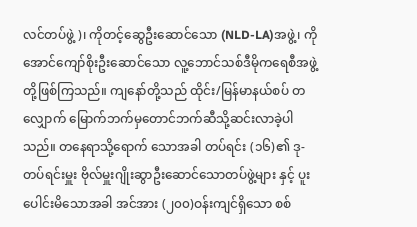လင်တပ်ဖွဲ့)၊ ကိုတင့်ဆွေဦးဆောင်သော (NLD-LA)အဖွဲ့၊ ကိုအောင်ကျော်စိုးဦးဆောင်သော လူ့ဘောင်သစ်ဒီမိုကရေစီအဖွဲ့တို့ဖြစ်ကြသည်။ ကျနော်တို့သည် ထိုင်း/မြန်မာနယ်စပ် တလျှောက် မြောက်ဘက်မှတောင်ဘက်ဆီသို့ဆင်းလာခဲ့ပါသည်။ တနေရာသို့ရောက် သောအခါ တပ်ရင်း (၁၆)၏ ဒု-တပ်ရင်းမှူး ဗိုလ်မှူးဂျိုးဆွာဦးဆောင်သောတပ်ဖွဲ့များ နှင့် ပူးပေါင်းမိသောအခါ အင်အား (၂၀၀)ဝန်းကျင်ရှိသော စစ်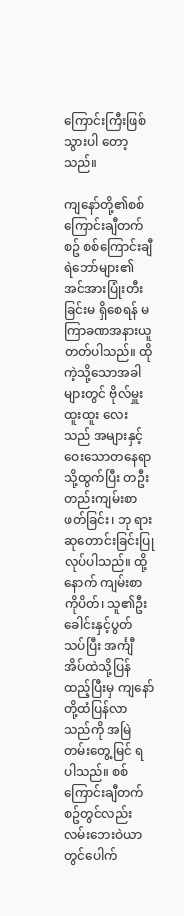ကြောင်းကြီးဖြစ်သွားပါ တော့သည်။

ကျနော်တို့၏စစ်ကြောင်းချီတက်စဥ် စစ်ကြောင်းချီရဲဘော်များ၏ အင်အားပြုံးတီးခြင်းမ ရှိစေရန် မကြာခဏအနားယူတတ်ပါသည်။ ထိုကဲ့သို့သောအခါများတွင် ဗိုလ်မှူးထူးထူး လေးသည် အများနှင့်ဝေးသောတနေရာသို့ထွက်ပြီး တဦးတည်းကျမ်းစာဖတ်ခြင်း၊ ဘု ရားဆုတောင်းခြင်းပြုလုပ်ပါသည်။ ထို့နောက် ကျမ်းစာကိုပိတ်၊ သူ၏ဦးခေါင်းနှင့်ပွတ် သပ်ပြီး အင်္ကျီအိပ်ထဲသို့ပြန်ထည့်ပြီးမှ ကျနော်တို့ထံပြန်လာသည်ကို အမြဲတမ်းတွေ့မြင် ရပါသည်။ စစ်ကြောင်းချီတက်စဥ်တွင်လည်း လမ်းဘေးဝဲယာတွင်ပေါက်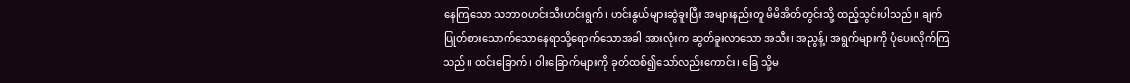နေကြသော သဘာဝဟင်းသီးဟင်းရွက်၊ ဟင်းနွယ်များဆွဲခူးပြီး အများနည်းတူ မိမိအိတ်တွင်းသို့ ထည့်သွင်းပါသည်။ ချက်ပြုတ်စားသောက်သောနေရာသို့ရောက်သောအခါ အားလုံးက ဆွတ်ခူးလာသော အသီး၊ အညွန့်၊ အရွက်များကို ပုံပေးလိုက်ကြသည်။ ထင်းခြောက်၊ ဝါးခြောက်များကို ခုတ်ထစ်၍သော်လည်းကောင်း၊ ခြေ သို့မ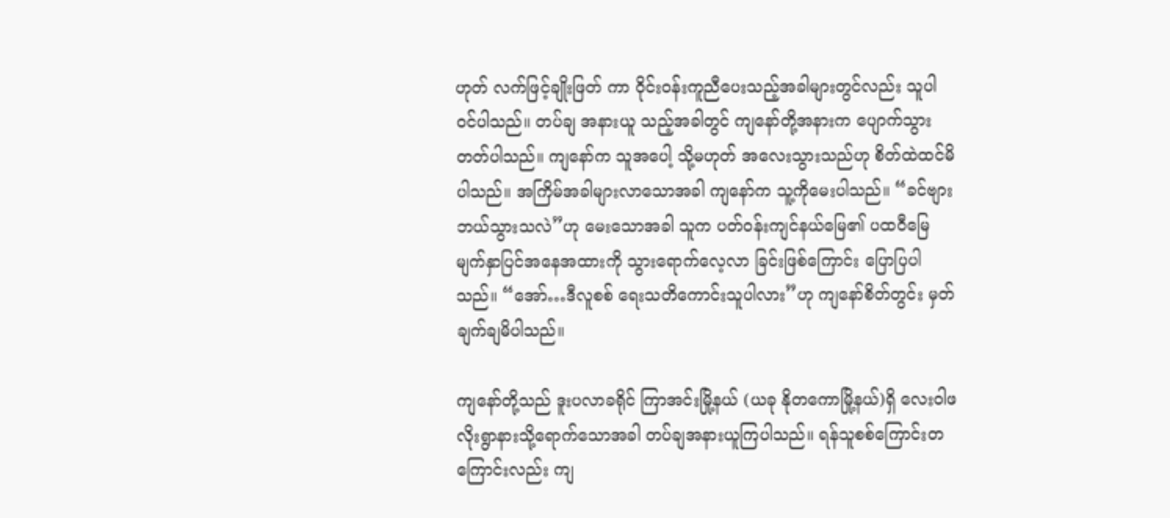ဟုတ် လက်ဖြင့်ချိုးဖြတ် ကာ ဝိုင်းဝန်းကူညီပေးသည့်အခါများတွင်လည်း သူပါဝင်ပါသည်။ တပ်ချ အနားယူ သည့်အခါတွင် ကျ‌နော်တို့အနားက ပျောက်သွားတတ်ပါသည်။ ကျနော်က သူအပေါ့ သို့မဟုတ် အ‌လေးသွားသည်ဟု စိတ်ထဲထင်မိပါသည်။ အကြိမ်အခါများလာသောအခါ ကျနော်က သူ့ကိုမေးပါသည်။ “ခင်ဗျားဘယ်သွားသလဲ”ဟု မေးသောအခါ သူက ပတ်ဝန်းကျင်နယ်မြေ၏ ပထဝီမြေမျက်နှာပြင်အနေအထားကို သွားရောက်လေ့လာ ခြင်းဖြစ်ကြောင်း ‌ပြောပြပါသည်။ “အော်…ဒီလူစစ် ရေးသတိကောင်းသူပါလား”ဟု ကျနော်စိတ်တွင်း မှတ်ချက်ချမိပါသည်။

ကျနော်တို့သည် ဒူးပလာခရိုင် ကြာအင်းမြို့နယ် (ယခု နိုတကောမြို့နယ်)ရှိ လေးဝါဖ လိုးရွာနားသို့ရောက်သောအခါ တပ်ချအနားယူကြပါသည်။ ရန်သူစစ်ကြောင်းတ ကြောင်းလည်း ကျ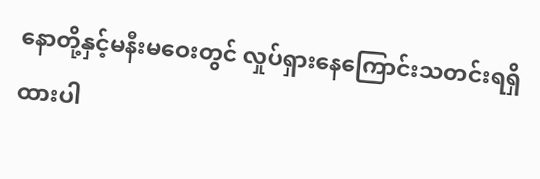နောတို့နှင့်မနီးမဝေးတွင် လှုပ်ရှားနေကြောင်းသတင်းရရှိထားပါ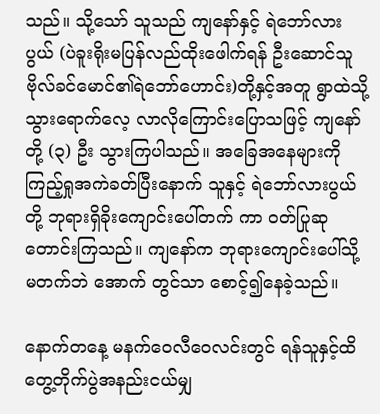သည်။ သို့သော် သူသည် ကျနော်နှင့် ရဲဘော်လားပွယ် (ပဲခူးရိုးမပြန်လည်ထိုးဖေါက်ရန် ဦးဆောင်သူဗိုလ်ခင်မောင်၏ရဲဘော်ဟောင်း)တို့နှင့်အတူ ရွာထဲသို့ သွားရောက်လေ့ လာလိုကြောင်းပြောသဖြင့် ကျနော်တို့ (၃) ဦး သွားကြပါသည်။ အခြေအနေများကို ကြည့်ရှုအကဲခတ်ပြီးနောက် သူနှင့် ရဲဘော်လားပွယ်တို့ ဘုရားရှိခိုးကျောင်းပေါ်တက် ကာ ဝတ်ပြုဆုတောင်းကြသည်။ ကျနော်က ဘုရားကျောင်းပေါ်သို့မတက်ဘဲ အောက် တွင်သာ စောင့်၍နေခဲ့သည်။

နောက်တနေ့ မနက်ဝေလီဝေလင်းတွင် ရန်သူနှင့်ထိတွေ့တိုက်ပွဲအနည်းငယ်မျှ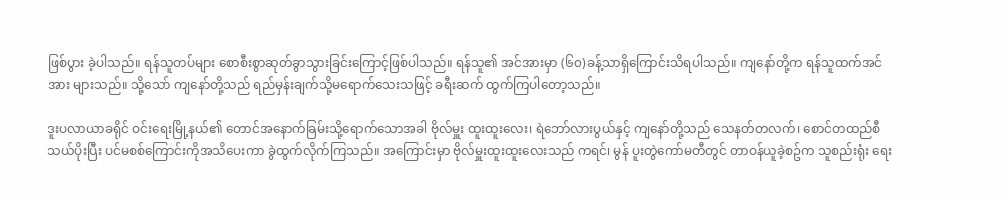ဖြစ်ပွား ခဲ့ပါသည်။ ရန်သူတပ်များ စောစီးစွာဆုတ်ခွာသွားခြင်းကြောင့်ဖြစ်ပါသည်။ ရန်သူ၏ အင်အားမှာ (၆၀)ခန့်သာရှိကြောင်းသိရပါသည်။ ကျနော်တို့က ရန်သူထက်အင်အား များသည်။ သို့သော် ကျနော်တို့သည် ရည်မှန်းချက်သို့မရောက်သေးသဖြင့် ခရီးဆက် ထွက်ကြပါတော့သည်။

ဒူးပလာယာခရိုင် ဝင်း‌ရေးမြို့နယ်၏ တောင်အနောက်ခြမ်းသို့ရောက်သောအခါ ဗိုလ်မှူး ထူးထူးလေး၊ ရဲဘော်လားပွယ်နှင့် ကျနော်တို့သည် သေနတ်တလက်၊ စောင်တထည်စီ သယ်ပိုးပြီး ပင်မစစ်ကြောင်းကိုအသိပေးကာ ခွဲထွက်လိုက်ကြသည်။ အကြောင်းမှာ ဗိုလ်မှူးထူးထူးလေးသည် ကရင်၊ မွန် ပူးတွဲကော်မတီတွင် တာဝန်ယူခဲ့စဥ်က သူစည်းရုံး ရေး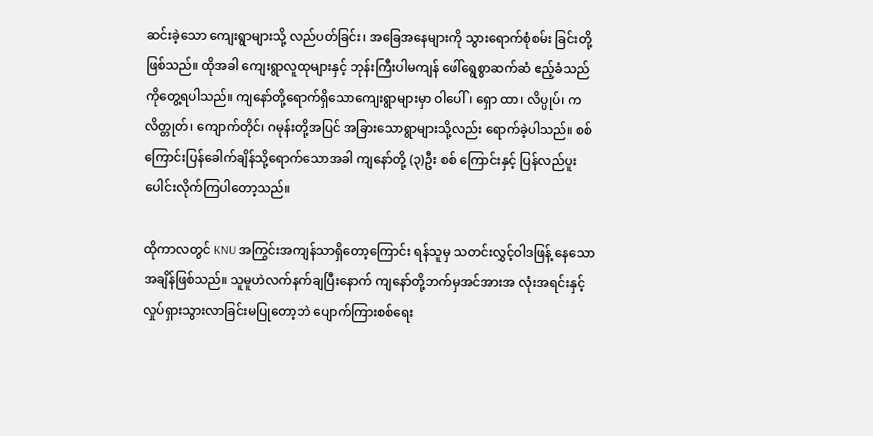ဆင်းခဲ့သော ကျေးရွာများသို့ လည်ပတ်ခြင်း၊ အခြေအနေများကို သွားရောက်စုံစမ်း ခြင်းတို့ဖြစ်သည်။ ထိုအခါ ကျေးရွာလူထုများနှင့် ဘုန်းကြီးပါမကျန် ဖေါ်ရွေစွာဆက်ဆံ ဧည့်ခံသည်ကိုတွေ့ရပါသည်။ ကျနော်တို့ရောက်ရှိသောကျေးရွာများမှာ ဝါပေါ်၊ ရှော ထာ၊ လိပ္ပုပ်၊ ကလိတ္တုတ်၊ ကျောက်တိုင်၊ ဂမုန်းတို့အပြင် အခြားသောရွာများသို့လည်း ရောက်ခဲ့ပါသည်။ စစ်ကြောင်းပြန်ခေါက်ချိန်သို့ရောက်သောအခါ ကျနော်တို့ (၃)ဦး စစ် ကြောင်းနှင့် ပြန်လည်ပူးပေါင်းလိုက်ကြပါတော့သည်။

ထိုကာလတွင် KNU အကြွင်းအကျန်သာရှိတော့ကြောင်း ရန်သူမှ သတင်းလွှင့်ဝါဒဖြန့် နေသောအချိန်ဖြစ်သည်။ သူမူဟဲလက်နက်ချပြီးနောက် ကျနော်တို့ဘက်မှအင်အားအ လုံးအရင်းနှင့် လှုပ်ရှားသွားလာခြင်းမပြုတော့ဘဲ ပျောက်ကြားစစ်ရေး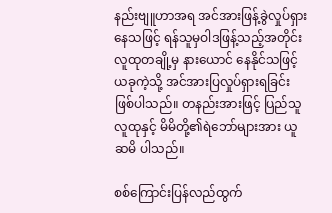နည်းဗျူဟာအရ အင်အားဖြန့်ခွဲလှုပ်ရှားနေသဖြင့် ရန်သူမှဝါဒဖြန့်သည့်အတိုင်း လူထုတချို့မှ နားယောင် နေနိုင်သဖြင့် ယခုကဲ့သို့ အင်အားပြလှုပ်ရှားရခြင်းဖြစ်ပါသည်။ တနည်းအားဖြင့် ပြည်သူ လူထုနှင့် မိမိတို့၏ရဲ‌ဘော်များအား ယူဆမိ ပါသည်။

စစ်ကြောင်းပြန်လည်ထွက်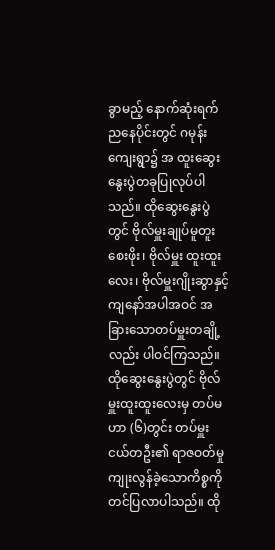ခွာမည့် နောက်ဆုံးရက်ညနေပိုင်းတွင် ဂမုန်းကျေးရွာ၌ အ ထူးဆွေးနွေးပွဲတခုပြုလုပ်ပါသည်။ ထိုဆွေးနွေးပွဲတွင် ဗိုလ်မှူးချုပ်မူတူးစေးဖိုး၊ ဗိုလ်မှူး ထူးထူးလေး၊ ဗိုလ်မှူးဂျိုးဆွာနှင့် ကျနော်အပါအဝင် အခြားသောတပ်မှူးတချို့လည်း ပါဝင်ကြသည်။ ထိုဆွေး‌နွေးပွဲတွင် ဗိုလ်မှူးထူးထူးလေးမှ တပ်မဟာ (၆)တွင်း တပ်မှူး ငယ်တဦး၏ ရာဇဝတ်မှုကျုးလွန်ခဲ့သောကိစ္စကို တင်ပြလာပါသည်။ ထို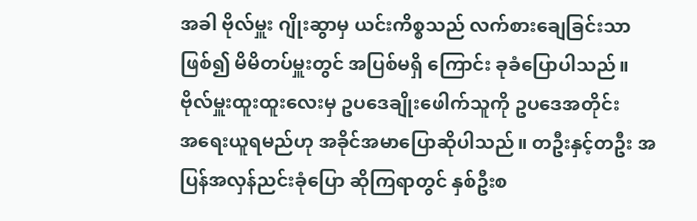အခါ ဗိုလ်မှူး ဂျိုးဆွာမှ ယင်းကိစ္စသည် လက်စားချေခြင်းသာဖြစ်၍ မိမိတပ်မှူးတွင် အပြစ်မရှိ ကြောင်း ခုခံပြောပါသည်။ ဗိုလ်မှူးထူးထူးလေးမှ ဥပဒေချိုးဖေါက်သူကို ဥပဒေအတိုင်း အ‌ရေးယူရမည်ဟု အခိုင်အမာပြောဆိုပါသည်။ တဦးနှင့်တဦး အပြန်အလှန်ညင်းခုံပြော ဆိုကြရာတွင် နှစ်ဦးစ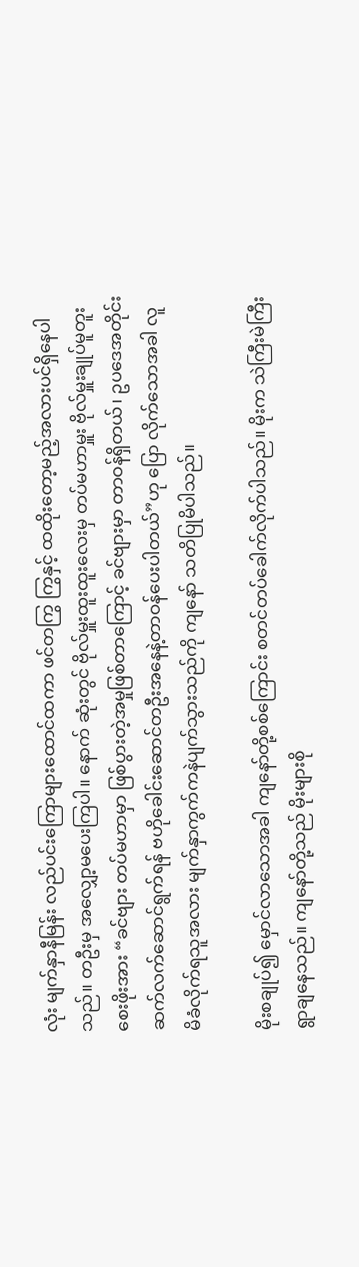လုံး မျက်နှာနီမြန်း လည်ပင်းကြောများထောင်ထကာ ဖင်တကြွ ကြွနှင့် ထထိုးတော့မည့်အလားပင်ရှိနေပါသည်။ တဦးမှ အလျှော့မပေးကြပါ။ နောက် ဆုံးတွင် ဗိုလ်မှူးထူးထူးလေးမှ တပ်မဟာမှူး ဗိုလ်မှူးချုပ်မူတူးစေးဖိုးအား “ခင်ဗျား တပ်မဟာမှာ ဖြစ်ပွားတဲ့အမှုဖြစ်တာကြောင့် ခင်ဗျားမှာ တာဝန်ရှိတယ်၊ ဥပဒေအတိုင်း ဆက်လက်ဆောင်ရွက်ရန် ဗဟိုခေါင်းဆောင်တဦးအနေနဲ့တာဝန်ပေးပါတယ်”ဟု ပြော လိုက်သောအခါ လူမိခံလိုက်ရသူအလား မျက်နှာကွက်ကနဲပျက်သွားသည်ကို ကျနော် သတိပြုမိပါသည်။

မိုးစချုပ်၍ မှောင်လာသောအခါ ကျနော်တို့စစ်ကြောင်း စတင်တပ်ခေါက်လိုက်ပါသည်။ မိုးက သဲကြီးမဲကြီးရွာချနေသည်။ ကျနော်တို့သည် မိုးများစို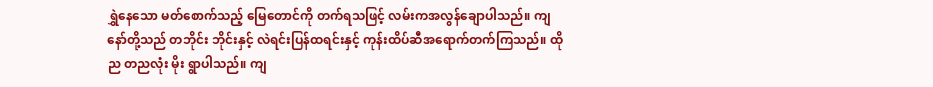ရွှဲနေသော မတ်စောက်သည့် မြေတောင်ကို တက်ရသဖြင့် လမ်းကအလွန်ချောပါသည်။ ကျနော်တို့သည် တဘိုင်း ဘိုင်းနှင့် လဲရင်းပြန်ထရင်းနှင့် ကုန်းထိပ်ဆီအရောက်တက်ကြသည်။ ထိုည တညလုံး မိုး ရွာပါသည်။ ကျ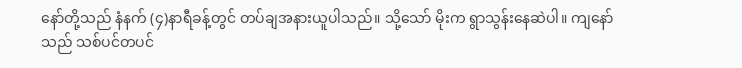နော်တို့သည် နံနက် (၄)နာရီခန့်တွင် တပ်ချအနားယူပါသည်။ သို့သော် မိုးက ရွာသွန်းနေဆဲပါ။ ကျနော်သည် သစ်ပင်တပင်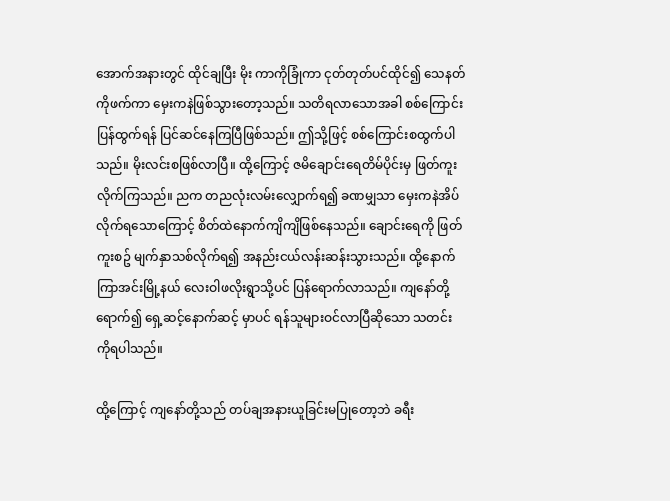အောက်အနားတွင် ထိုင်ချပြီး မိုး ကာကိုခြုံကာ ငုတ်တုတ်ပင်ထိုင်၍ သေနတ်ကိုဖက်ကာ မှေးကနဲဖြစ်သွားတော့သည်။ သတိရလာသောအခါ စစ်ကြောင်းပြန်ထွက်ရန် ပြင်ဆင်နေကြပြီဖြစ်သည်။ ဤသို့ဖြင့် စစ်ကြောင်းစထွက်ပါသည်။ မိုးလင်းစဖြစ်လာပြီ။ ထို့ကြောင့် ဇမိချောင်းရေတိမ်ပိုင်းမှ ဖြတ်ကူးလိုက်ကြသည်။ ညက တညလုံးလမ်းလျှောက်ရ၍ ခဏမျှသာ မှေးကနဲအိပ် လိုက်ရသောကြောင့် စိတ်ထဲနောက်ကျိကျိဖြစ်နေသည်။ ချောင်းရေကို ဖြတ်ကူးစဥ် မျက်နှာသစ်လိုက်ရ၍ အနည်းငယ်လန်းဆန်းသွားသည်။ ထို့နောက် ကြာအင်းမြို့နယ် လေးဝါဖလိုးရွာသို့ပင် ပြန်ရောက်လာသည်။ ကျနော်တို့ရောက်၍ ရှေ့ဆင့်နောက်ဆင့် မှာပင် ရန်သူများဝင်လာပြီဆိုသော သတင်းကိုရပါသည်။

ထို့ကြောင့် ကျနော်တို့သည် တပ်ချအနားယူခြင်းမပြုတော့ဘဲ ခရီး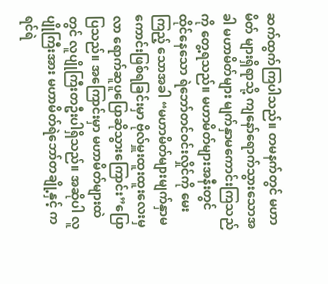ဆက်ထွက်ကြပါသည်။ တမနက်တွင် မဟာမိတ် များရှိရာသို့ ကျနော်ရောက်သွားသောအခါ မဟာမိတ်များ မျက်နှာမကောင်းကြသည်ကို တွေ့ရသည်။ မဟာမိတ်များအနီးတွင် ထိုင်နေသော ရဲဘော်တင်ဝင်းလှိုင်ကို မေးကြည့် သောအခါ “မဟာမိတ်များမျက်နှာမကောင်းဖြစ်ရခြင်းမှာ ဗိုလ်မှူးထူးထူးလေးမှ လာ ရောက်ဆူပူ‌ပြောဆိုသွားကြောင်း”ပြောပြသည်။ အကြောင်းမှာ မဟာမိတ်များထဲတွင် လူပျိုကြီးတဦးပါရှိသည်။ အဆိုပါ လူပျိုကြီးအား မဟာမိတ်ရဲဘော်တချို့နှင့် ကရင်ရဲ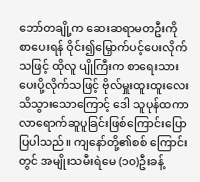ဘော်တချို့က ဆေးဆရာမတဦးကိုစာပေးရန် ဝိုင်း၍မြှောက်ပင့်ပေးလိုက်သဖြင့် ထိုလူ ပျိုကြီးက စာရေးသားပေးပို့လိုက်သဖြင့် ဗိုလ်မှူးထူးထူးလေးသိသွားသောကြောင့် ‌ဒေါ သူပုန်ထကာ လာရောက်ဆူပူခြင်းဖြစ်ကြောင်း‌ပြောပြပါသည်။ ကျနော်တို့၏စစ် ကြောင်းတွင် အမျိုးသမီးရဲမေ (၁၀)ဦးခန့်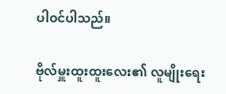ပါဝင်ပါသည်။

ဗိုလ်မှူးထူးထူးလေး၏ လူမျိုးရေး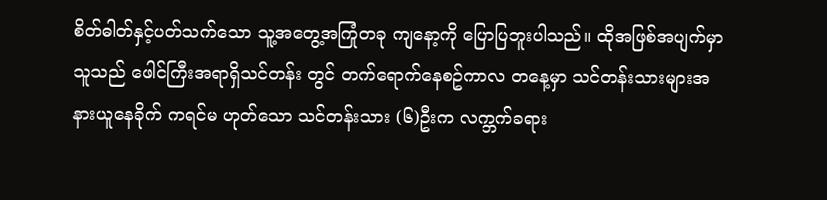စိတ်ဓါတ်နှင့်ပတ်သက်သော သူ့အ‌တွေ့အကြုံတခု ကျနော့ကို ပြောပြဘူးပါသည်။ ထိုအဖြစ်အပျက်မှာ သူသည် ဖေါင်ကြီးအရာရှိသင်တန်း တွင် တက်ရောက်နေစဥ်ကာလ တနေ့မှာ သင်တန်းသားများအနားယူနေခိုက် ကရင်မ ဟုတ်သော သင်တန်းသား (၆)ဦးက လက္ဘက်ခရား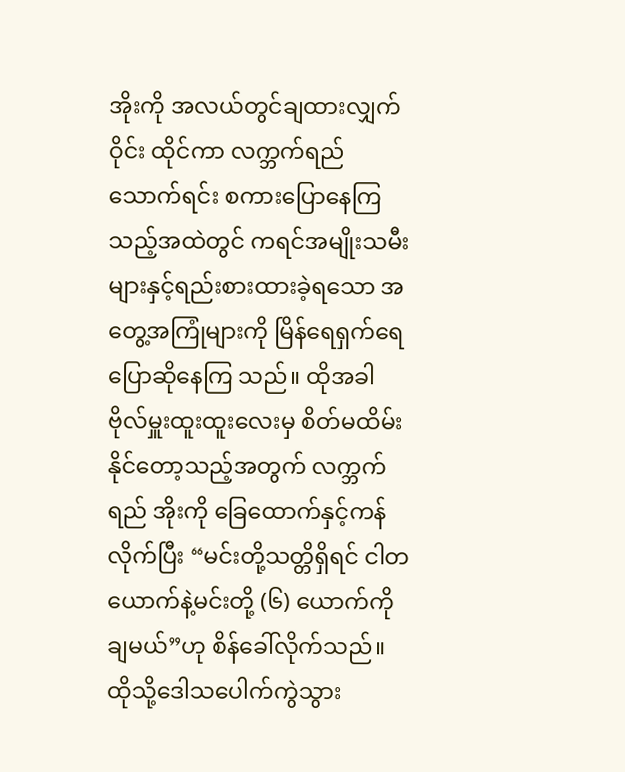အိုးကို အလယ်တွင်ချထားလျှက်ဝိုင်း ထိုင်ကာ လက္ဘက်ရည်သောက်ရင်း စကားပြောနေကြသည့်အထဲတွင် ကရင်အမျိုးသမီး များနှင့်ရည်းစားထားခဲ့ရသော အတွေ့အကြုံများကို မြိန်ရေရှက်ရေပြောဆိုနေကြ သည်။ ထိုအခါ ဗိုလ်မှူးထူးထူးလေးမှ စိတ်မထိမ်းနိုင်တော့သည့်အတွက် လက္ဘက်ရည် အိုးကို ခြေထောက်နှင့်ကန်လိုက်ပြီး “မင်းတို့သတ္တိရှိရင် ငါတယောက်နဲ့မင်းတို့ (၆) ယောက်ကိုချမယ်”ဟု စိန်ခေါ်လိုက်သည်။ ထိုသို့‌ဒေါသပေါက်ကွဲသွား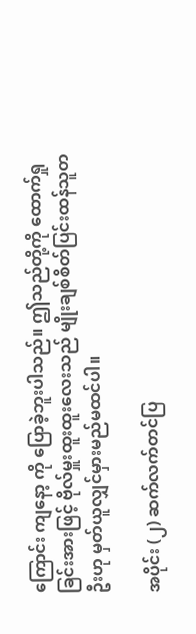ကြောင်း ကျနော့ ကို ပြောခဲ့ဘူးပါသည်။ ဤသည်တို့ကို ထောက်ရှုခြင်းအားဖြင့် ဗိုလ်မှူးထူးထူးလေးသည် မျိုးချစ်စိတ်ပြင်းထန်သူတဦးဟု မှတ်ယူလျှင်မှားမည်မထင်ပါ။

အပိုင်း (၂) ဆက်လက်တင်ပြ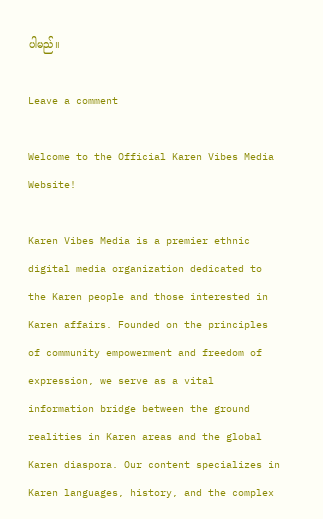ပါမည်။

Leave a comment

Welcome to the Official Karen Vibes Media Website!

Karen Vibes Media is a premier ethnic digital media organization dedicated to the Karen people and those interested in Karen affairs. Founded on the principles of community empowerment and freedom of expression, we serve as a vital information bridge between the ground realities in Karen areas and the global Karen diaspora. Our content specializes in Karen languages, history, and the complex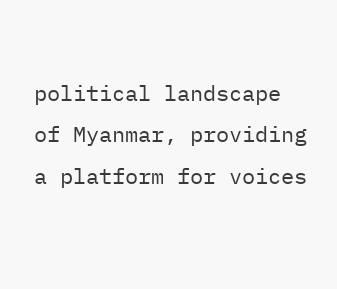political landscape of Myanmar, providing a platform for voices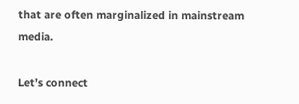that are often marginalized in mainstream media.

Let’s connect